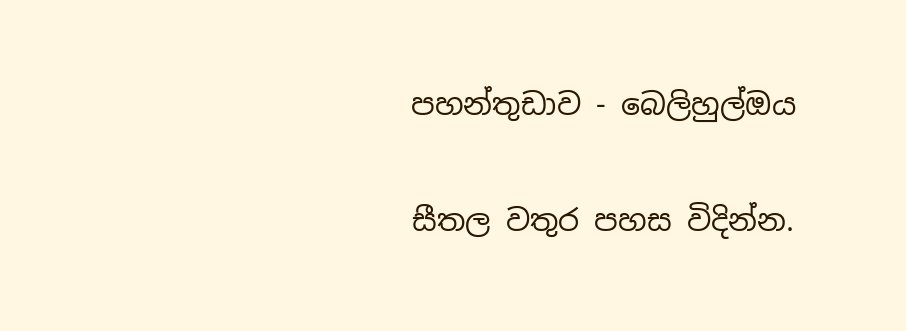පහන්තුඩාව - බෙලිහුල්ඔය

සීතල වතුර පහස විදින්න.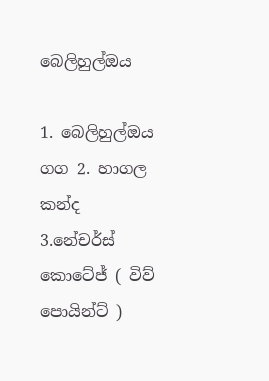බෙලිහුල්ඔය

1. බෙලිහුල්ඔය ගග 2. හාගල කන්ද 3.නේචර්ස් කොටේජ් ( විව් පොයින්ට් )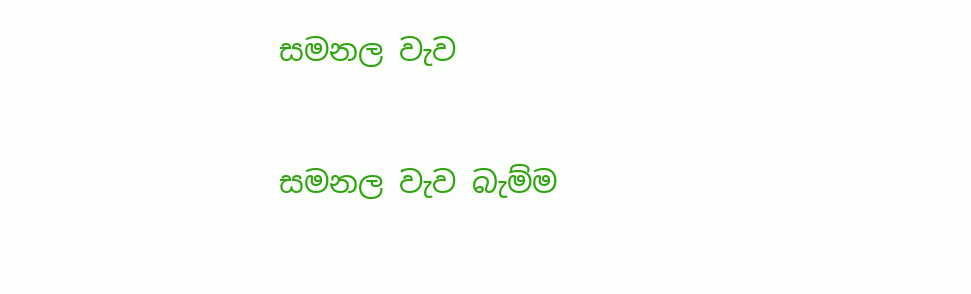සමනල වැව

සමනල වැව බැම්ම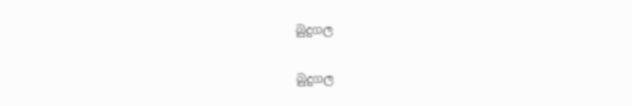බුදුගල

බුදුගල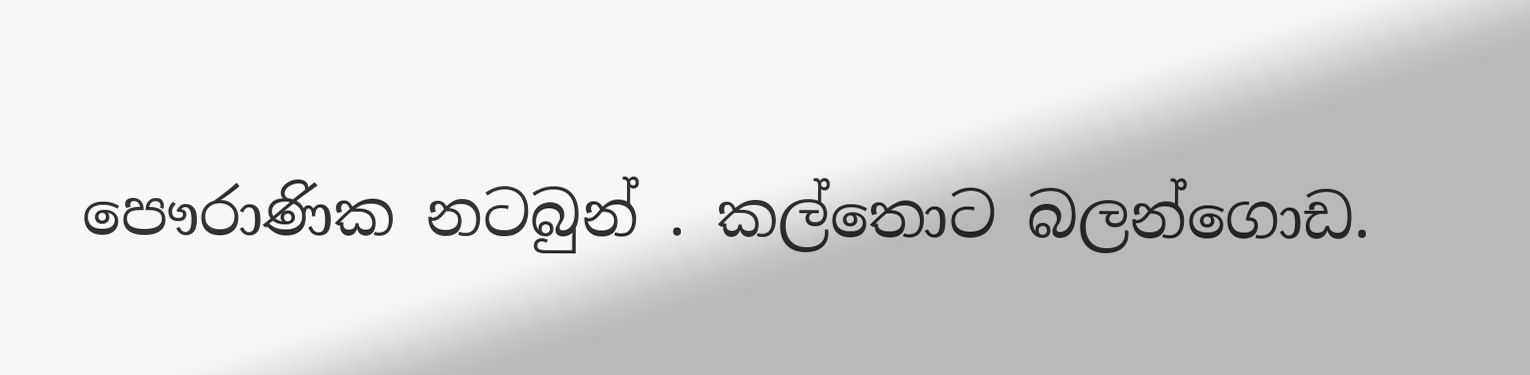පෞරාණික නටබුන් . කල්තොට බලන්ගොඩ.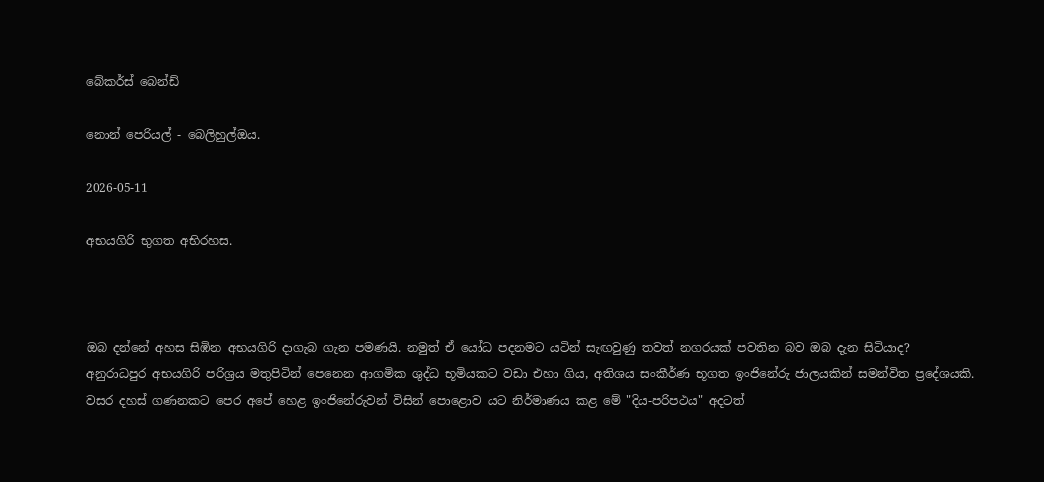බේකර්ස් බෙන්ඩ්

නොන් පෙරියල් - බෙලිහුල්ඔය.

2026-05-11

අභයගිරි භුගත අභිරහස.



ඔබ දන්නේ අහස සිඹින අභයගිරි දාගැබ ගැන පමණයි. නමුත් ඒ යෝධ පදනමට යටින් සැඟවුණු තවත් නගරයක් පවතින බව ඔබ දැන සිටියාද?
අනුරාධපුර අභයගිරි පරිශ්‍රය මතුපිටින් පෙනෙන ආගමික ශුද්ධ භූමියකට වඩා එහා ගිය, අතිශය සංකීර්ණ භූගත ඉංජිනේරු ජාලයකින් සමන්විත ප්‍රදේශයකි. වසර දහස් ගණනකට පෙර අපේ හෙළ ඉංජිනේරුවන් විසින් පොළොව යට නිර්මාණය කළ මේ "දිය-පරිපථය" අදටත්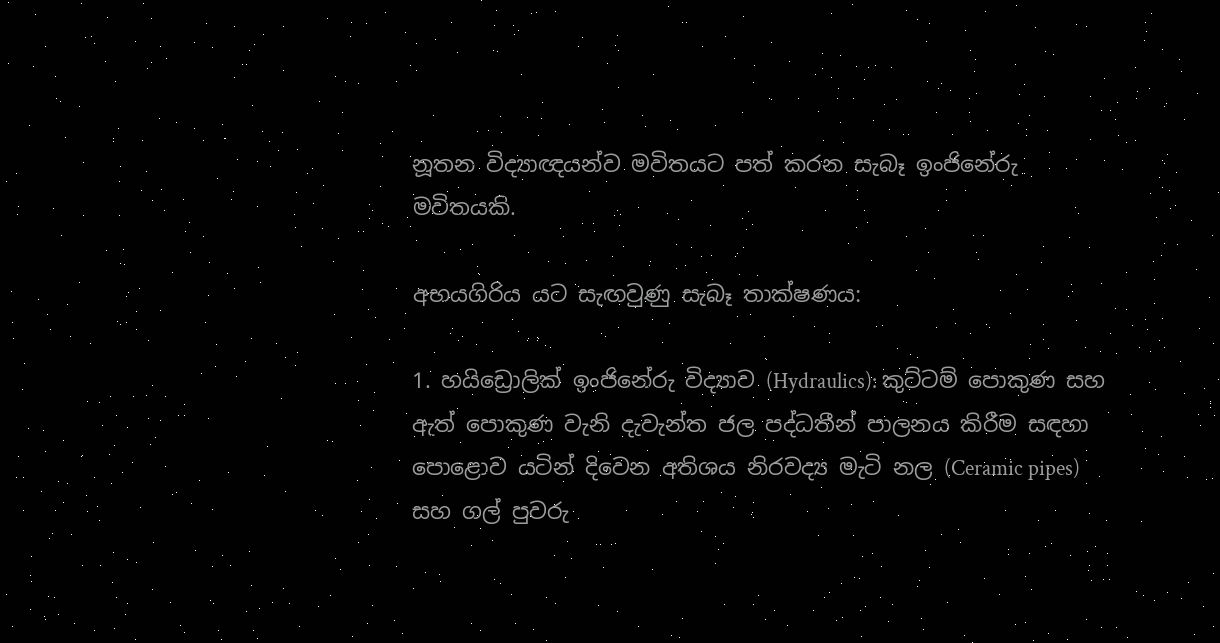නූතන විද්‍යාඥයන්ව මවිතයට පත් කරන සැබෑ ඉංජිනේරු මවිතයකි.

අභයගිරිය යට සැඟවුණු සැබෑ තාක්ෂණය:

1. හයිඩ්‍රොලික් ඉංජිනේරු විද්‍යාව (Hydraulics): කුට්ටම් පොකුණ සහ ඇත් පොකුණ වැනි දැවැන්ත ජල පද්ධතීන් පාලනය කිරීම සඳහා පොළොව යටින් දිවෙන අතිශය නිරවද්‍ය මැටි නල (Ceramic pipes) සහ ගල් පුවරු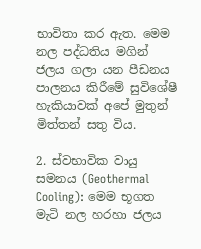භාවිතා කර ඇත. මෙම නල පද්ධතිය මගින් ජලය ගලා යන පීඩනය පාලනය කිරීමේ සුවිශේෂී හැකියාවක් අපේ මුතුන් මිත්තන් සතු විය.

2. ස්වභාවික වායු සමනය (Geothermal Cooling): මෙම භූගත මැටි නල හරහා ජලය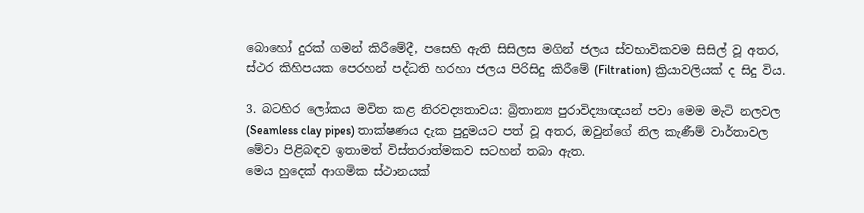බොහෝ දුරක් ගමන් කිරීමේදී, පසෙහි ඇති සිසිලස මගින් ජලය ස්වභාවිකවම සිසිල් වූ අතර, ස්ථර කිහිපයක පෙරහන් පද්ධති හරහා ජලය පිරිසිදු කිරීමේ (Filtration) ක්‍රියාවලියක් ද සිදු විය.

3. බටහිර ලෝකය මවිත කළ නිරවද්‍යතාවය: බ්‍රිතාන්‍ය පුරාවිද්‍යාඥයන් පවා මෙම මැටි නලවල (Seamless clay pipes) තාක්ෂණය දැක පුදුමයට පත් වූ අතර, ඔවුන්ගේ නිල කැණීම් වාර්තාවල මේවා පිළිබඳව ඉතාමත් විස්තරාත්මකව සටහන් තබා ඇත.
මෙය හුදෙක් ආගමික ස්ථානයක්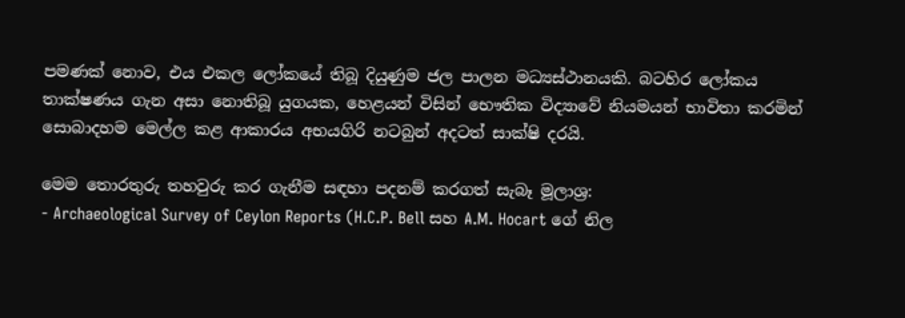පමණක් නොව, එය එකල ලෝකයේ තිබූ දියුණුම ජල පාලන මධ්‍යස්ථානයකි. බටහිර ලෝකය තාක්ෂණය ගැන අසා නොතිබූ යුගයක, හෙළයන් විසින් භෞතික විද්‍යාවේ නියමයන් භාවිතා කරමින් සොබාදහම මෙල්ල කළ ආකාරය අභයගිරි නටබුන් අදටත් සාක්ෂි දරයි.

මෙම තොරතුරු තහවුරු කර ගැනීම සඳහා පදනම් කරගත් සැබෑ මූලාශ්‍ර:
- Archaeological Survey of Ceylon Reports (H.C.P. Bell සහ A.M. Hocart ගේ නිල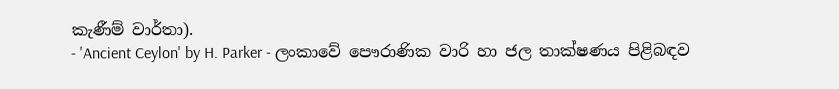කැණීම් වාර්තා).
- 'Ancient Ceylon' by H. Parker - ලංකාවේ පෞරාණික වාරි හා ජල තාක්ෂණය පිළිබඳව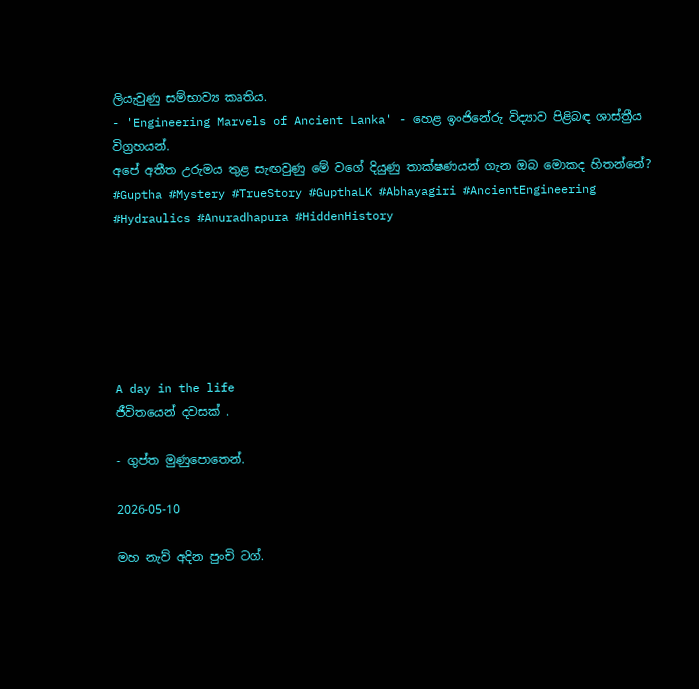ලියැවුණු සම්භාව්‍ය කෘතිය.
- 'Engineering Marvels of Ancient Lanka' - හෙළ ඉංජිනේරු විද්‍යාව පිළිබඳ ශාස්ත්‍රීය විග්‍රහයන්.
අපේ අතීත උරුමය තුළ සැඟවුණු මේ වගේ දියුණු තාක්ෂණයන් ගැන ඔබ මොකද හිතන්නේ?
#Guptha #Mystery #TrueStory #GupthaLK #Abhayagiri #AncientEngineering #Hydraulics #Anuradhapura #HiddenHistory






A day in the life
ජීවිතයෙන් දවසක් .

- ගුප්ත මුණුපොතෙන්.

2026-05-10

මහ නැව් අදින පුංචි ටග්.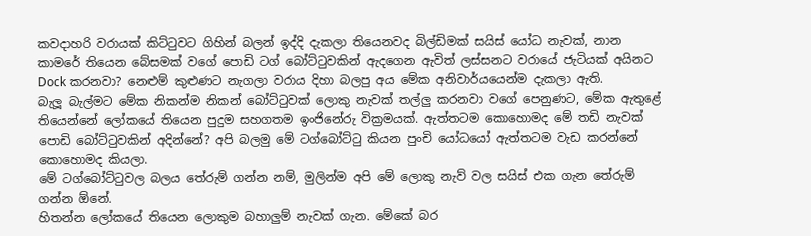කවදාහරි වරායක් කිට්ටුවට ගිහින් බලන් ඉද්දි දැකලා තියෙනවද බිල්ඩිමක් සයිස් යෝධ නැවක්, නාන කාමරේ තියෙන බේසමක් වගේ පොඩි ටග් බෝට්ටුවකින් ඇදගෙන ඇවිත් ලස්සනට වරායේ ජැටියක් අයිනට Dock කරනවා? නෙළුම් කුළුණට නැගලා වරාය දිහා බලපු අය මේක අනිවාර්යයෙන්ම දැකලා ඇති.
බැලූ බැල්මට මේක නිකන්ම නිකන් බෝට්ටුවක් ලොකු නැවක් තල්ලු කරනවා වගේ පෙනුණට, මේක ඇතුළේ තියෙන්නේ ලෝකයේ තියෙන පුදුම සහගතම ඉංජිනේරු වික්‍රමයක්. ඇත්තටම කොහොමද මේ තඩි නැවක් පොඩි බෝට්ටුවකින් අදින්නේ? අපි බලමු මේ ටග්බෝට්ටු කියන පුංචි යෝධයෝ ඇත්තටම වැඩ කරන්නේ කොහොමද කියලා.
මේ ටග්බෝට්ටුවල බලය තේරුම් ගන්න නම්, මුලින්ම අපි මේ ලොකු නැව් වල සයිස් එක ගැන තේරුම් ගන්න ඕනේ.
හිතන්න ලෝකයේ තියෙන ලොකුම බහාලුම් නැවක් ගැන. මේකේ බර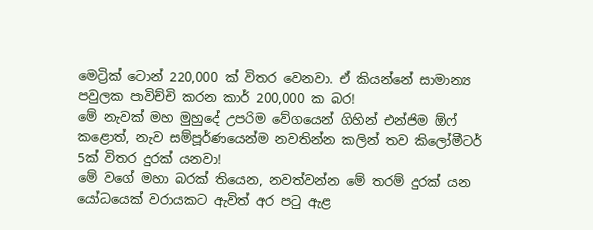මෙට්‍රික් ටොන් 220,000 ක් විතර වෙනවා. ඒ කියන්නේ සාමාන්‍ය පවුලක පාවිච්චි කරන කාර් 200,000 ක බර!
මේ නැවක් මහ මුහුදේ උපරිම වේගයෙන් ගිහින් එන්ජිම ඕෆ් කළොත්, නැව සම්පූර්ණයෙන්ම නවතින්න කලින් තව කිලෝමීටර් 5ක් විතර දුරක් යනවා!
මේ වගේ මහා බරක් තියෙන, නවත්වන්න මේ තරම් දුරක් යන යෝධයෙක් වරායකට ඇවිත් අර පටු ඇළ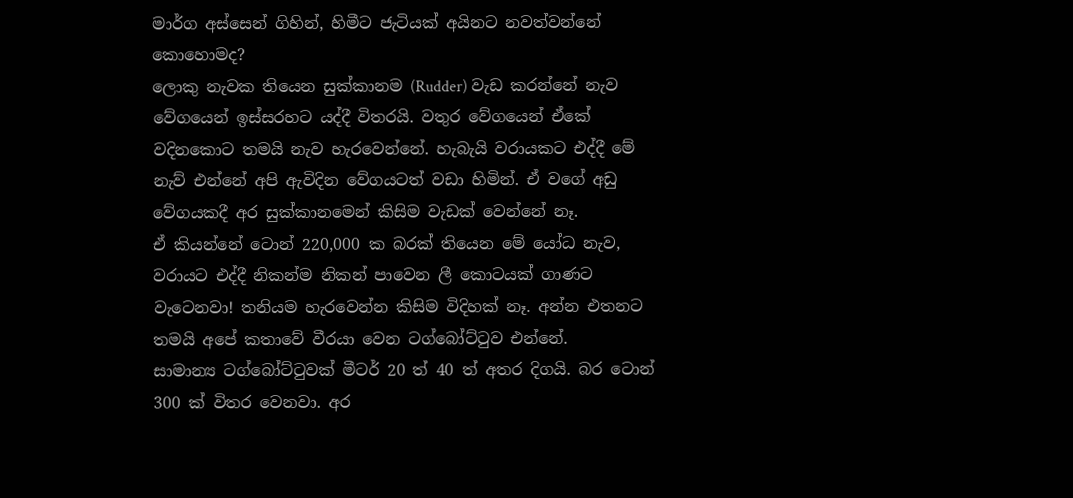මාර්ග අස්සෙන් ගිහින්, හිමීට ජැටියක් අයිනට නවත්වන්නේ කොහොමද?
ලොකු නැවක තියෙන සුක්කානම (Rudder) වැඩ කරන්නේ නැව වේගයෙන් ඉස්සරහට යද්දී විතරයි. වතුර වේගයෙන් ඒකේ වදිනකොට තමයි නැව හැරවෙන්නේ. හැබැයි වරායකට එද්දී මේ නැව් එන්නේ අපි ඇවිදින වේගයටත් වඩා හිමින්. ඒ වගේ අඩු වේගයකදී අර සුක්කානමෙන් කිසිම වැඩක් වෙන්නේ නෑ.
ඒ කියන්නේ ටොන් 220,000 ක බරක් තියෙන මේ යෝධ නැව, වරායට එද්දී නිකන්ම නිකන් පාවෙන ලී කොටයක් ගාණට වැටෙනවා! තනියම හැරවෙන්න කිසිම විදිහක් නෑ. අන්න එතනට තමයි අපේ කතාවේ වීරයා වෙන ටග්බෝට්ටුව එන්නේ.
සාමාන්‍ය ටග්බෝට්ටුවක් මීටර් 20 ත් 40 ත් අතර දිගයි. බර ටොන් 300 ක් විතර වෙනවා. අර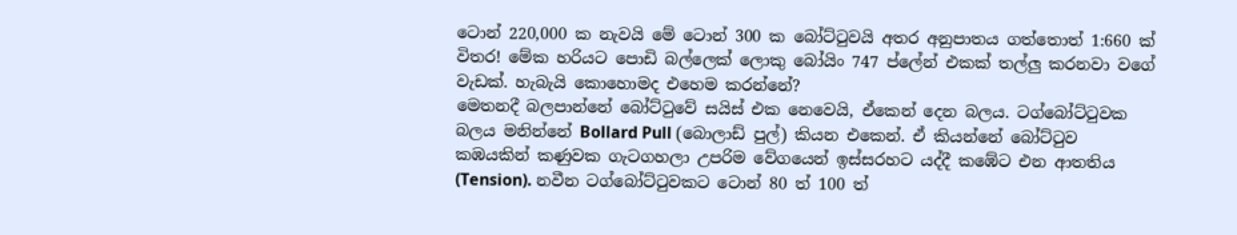ටොන් 220,000 ක නැවයි මේ ටොන් 300 ක බෝට්ටුවයි අතර අනුපාතය ගත්තොත් 1:660 ක් විතර! මේක හරියට පොඩි බල්ලෙක් ලොකු බෝයිං 747 ප්ලේන් එකක් තල්ලු කරනවා වගේ වැඩක්. හැබැයි කොහොමද එහෙම කරන්නේ?
මෙතනදී බලපාන්නේ බෝට්ටුවේ සයිස් එක නෙවෙයි, ඒකෙන් දෙන බලය. ටග්බෝට්ටුවක බලය මනින්නේ Bollard Pull (බොලාඩ් පුල්) කියන එකෙන්. ඒ කියන්නේ බෝට්ටුව කඹයකින් කණුවක ගැටගහලා උපරිම වේගයෙන් ඉස්සරහට යද්දී කඹේට එන ආතතිය (Tension). නවීන ටග්බෝට්ටුවකට ටොන් 80 ත් 100 ත්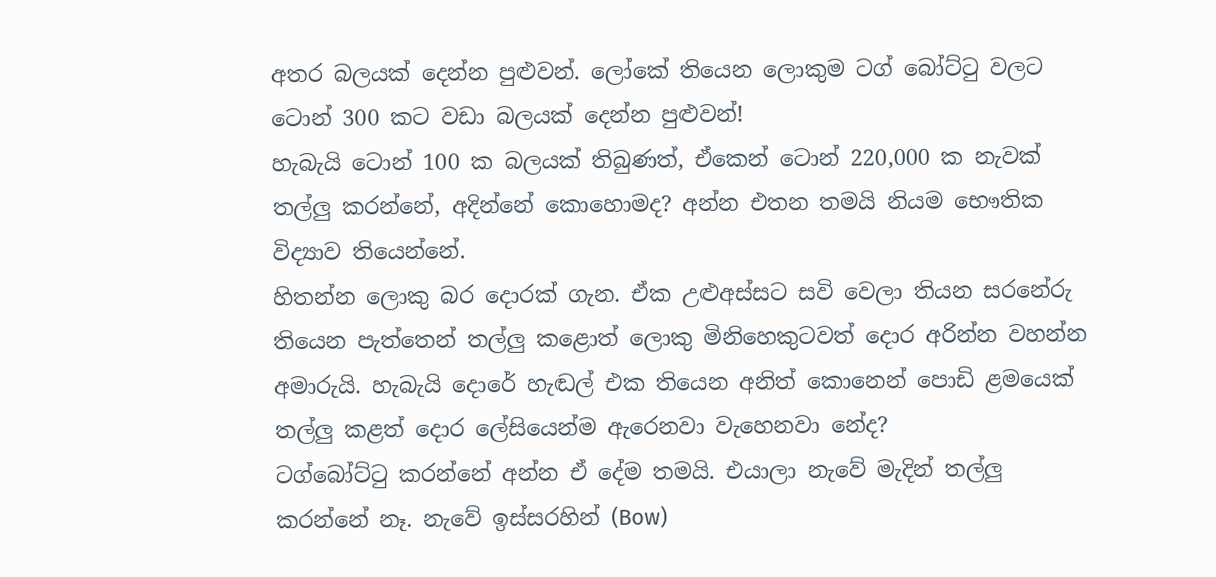අතර බලයක් දෙන්න පුළුවන්. ලෝකේ තියෙන ලොකුම ටග් බෝට්ටු වලට ටොන් 300 කට වඩා බලයක් දෙන්න පුළුවන්!
හැබැයි ටොන් 100 ක බලයක් තිබුණත්, ඒකෙන් ටොන් 220,000 ක නැවක් තල්ලු කරන්නේ, අදින්නේ කොහොමද? අන්න එතන තමයි නියම භෞතික විද්‍යාව තියෙන්නේ.
හිතන්න ලොකු බර දොරක් ගැන. ඒක උළුඅස්සට සවි වෙලා තියන සරනේරු තියෙන පැත්තෙන් තල්ලු කළොත් ලොකු මිනිහෙකුටවත් දොර අරින්න වහන්න අමාරුයි. හැබැයි දොරේ හැඬල් එක තියෙන අනිත් කොනෙන් පොඩි ළමයෙක් තල්ලු කළත් දොර ලේසියෙන්ම ඇරෙනවා වැහෙනවා නේද?
ටග්බෝට්ටු කරන්නේ අන්න ඒ දේම තමයි. එයාලා නැවේ මැදින් තල්ලු කරන්නේ නෑ. නැවේ ඉස්සරහින් (Bow)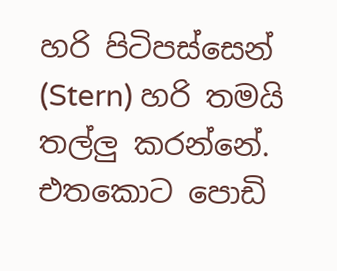හරි පිටිපස්සෙන් (Stern) හරි තමයි තල්ලු කරන්නේ. එතකොට පොඩි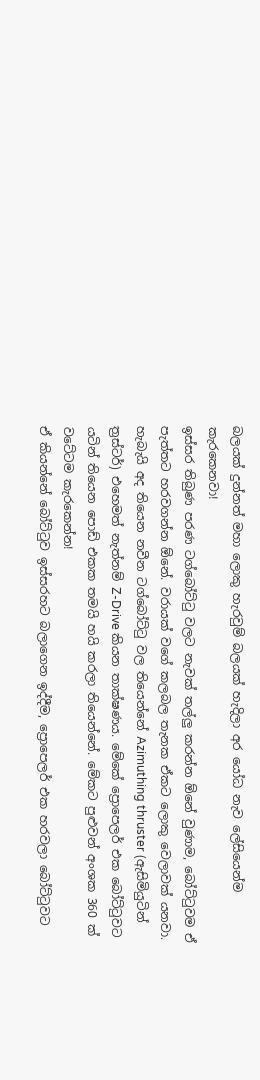බලයක් දුන්නත් මහා ලොකු හැරවුම් බලයක් හැදිලා අර යෝධ නැව ලේසියෙන්ම කැරකෙනවා!
ඉස්සර තිබුණ පරණ ටග්බෝට්ටු වලට නැවක් තල්ලු කරන්න ඕනේ වුණාම, බෝට්ටුවම ඒ පැත්තට හරවගන්න ඕනේ. වරායක් වගේ කලබල තැනක ඒකට ලොකු වෙලාවක් යනවා.
හැබැයි අද තියෙන නවීන ටග්බෝට්ටු වල තියෙන්නේ Azimuthing thruster (ඇසිමියුටින් ත්‍රස්ටර්) එහෙමත් නැත්නම් Z-Drive කියන තාක්ෂණය. මේකේ ප්‍රොපෙලර් එක බෝට්ටුවට යටින් තියෙන පොඩ් එකක තමයි හයි කරලා තියෙන්නේ. මේකට පුළුවන් අංශක 360 ක් වටේටම කැරකෙන්න!
ඒ කියන්නේ බෝට්ටුව ඉස්සරහට බලාගෙන ඉද්දීම, ප්‍රොපෙලර් එක හරවලා බෝට්ටුවට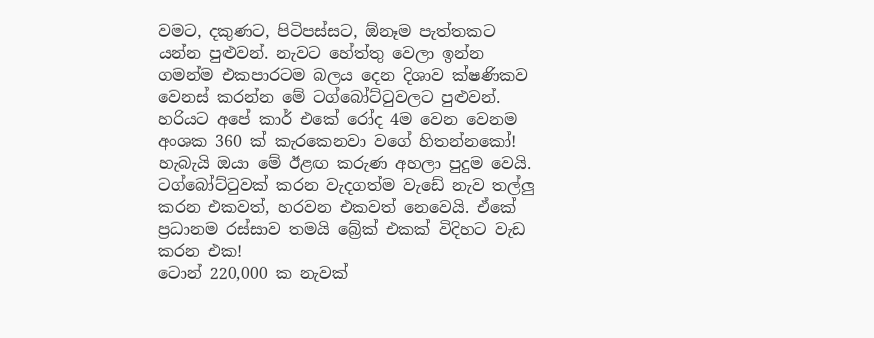වමට, දකුණට, පිටිපස්සට, ඕනෑම පැත්තකට යන්න පුළුවන්. නැවට හේත්තු වෙලා ඉන්න ගමන්ම එකපාරටම බලය දෙන දිශාව ක්ෂණිකව වෙනස් කරන්න මේ ටග්බෝට්ටුවලට පුළුවන්. හරියට අපේ කාර් එකේ රෝද 4ම වෙන වෙනම අංශක 360 ක් කැරකෙනවා වගේ හිතන්නකෝ!
හැබැයි ඔයා මේ ඊළඟ කරුණ අහලා පුදුම වෙයි. ටග්බෝට්ටුවක් කරන වැදගත්ම වැඩේ නැව තල්ලු කරන එකවත්, හරවන එකවත් නෙවෙයි. ඒකේ ප්‍රධානම රස්සාව තමයි බ්‍රේක් එකක් විදිහට වැඩ කරන එක!
ටොන් 220,000 ක නැවක්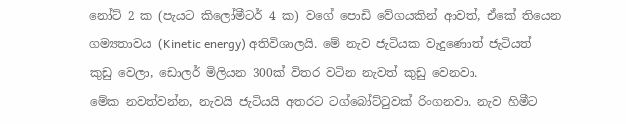නෝට් 2 ක (පැයට කිලෝමීටර් 4 ක) වගේ පොඩි වේගයකින් ආවත්, ඒකේ තියෙන ගම්‍යතාවය (Kinetic energy) අතිවිශාලයි. මේ නැව ජැටියක වැදුණොත් ජැටියත් කුඩු වෙලා, ඩොලර් මිලියන 300ක් විතර වටින නැවත් කුඩු වෙනවා.
මේක නවත්වන්න, නැවයි ජැටියයි අතරට ටග්බෝට්ටුවක් රිංගනවා. නැව හිමීට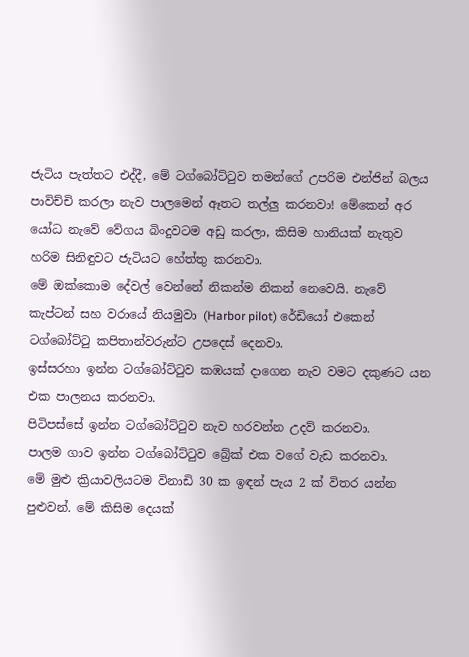ජැටිය පැත්තට එද්දී, මේ ටග්බෝට්ටුව තමන්ගේ උපරිම එන්ජින් බලය පාවිච්චි කරලා නැව පාලමෙන් ඈතට තල්ලු කරනවා! මේකෙන් අර යෝධ නැවේ වේගය බිංදුවටම අඩු කරලා, කිසිම හානියක් නැතුව හරිම සිනිඳුවට ජැටියට හේත්තු කරනවා.
මේ ඔක්කොම දේවල් වෙන්නේ නිකන්ම නිකන් නෙවෙයි. නැවේ කැප්ටන් සහ වරායේ නියමුවා (Harbor pilot) රේඩියෝ එකෙන් ටග්බෝට්ටු කපිතාන්වරුන්ට උපදෙස් දෙනවා.
ඉස්සරහා ඉන්න ටග්බෝට්ටුව කඹයක් දාගෙන නැව වමට දකුණට යන එක පාලනය කරනවා.
පිටිපස්සේ ඉන්න ටග්බෝට්ටුව නැව හරවන්න උදව් කරනවා.
පාලම ගාව ඉන්න ටග්බෝට්ටුව බ්‍රේක් එක වගේ වැඩ කරනවා.
මේ මුළු ක්‍රියාවලියටම විනාඩි 30 ක ඉඳන් පැය 2 ක් විතර යන්න පුළුවන්. මේ කිසිම දෙයක්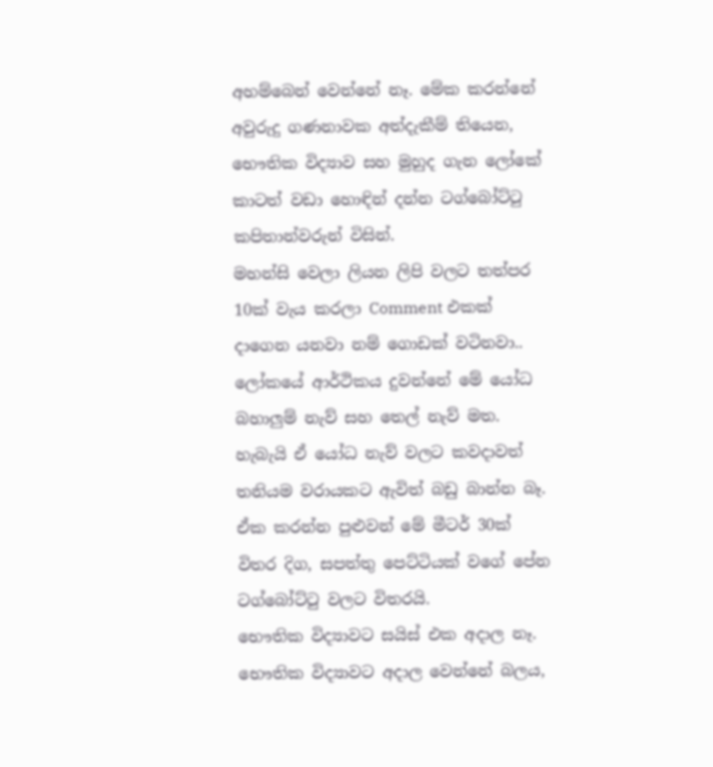අහම්බෙන් වෙන්නේ නෑ. මේක කරන්නේ අවුරුදු ගණනාවක අත්දැකීම් තියෙන, භෞතික විද්‍යාව සහ මුහුද ගැන ලෝකේ කාටත් වඩා හොඳින් දන්න ටග්බෝට්ටු කපිතාන්වරුන් විසින්.
මහන්සි වෙලා ලියන ලිපි වලට තත්පර 10ක් වැය කරලා Comment එකක් දාගෙන යනවා නම් ගොඩක් වටිනවා..
ලෝකයේ ආර්ථිකය දුවන්නේ මේ යෝධ බහාලුම් නැව් සහ තෙල් නැව් මත. හැබැයි ඒ යෝධ නැව් වලට කවදාවත් තනියම වරායකට ඇවිත් බඩු බාන්න බෑ. ඒක කරන්න පුළුවන් මේ මීටර් 30ක් විතර දිග, සපත්තු පෙට්ටියක් වගේ පේන ටග්බෝට්ටු වලට විතරයි.
භෞතික විද්‍යාවට සයිස් එක අදාල නෑ. භෞතික විද්‍යාවට අදාල වෙන්නේ බලය,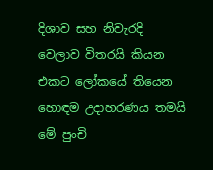දිශාව සහ නිවැරදි වෙලාව විතරයි කියන එකට ලෝකයේ තියෙන හොඳම උදාහරණය තමයි මේ පුංචි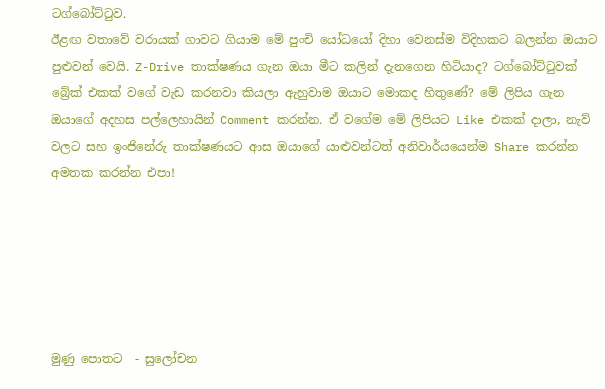ටග්බෝට්ටුව.
ඊළඟ වතාවේ වරායක් ගාවට ගියාම මේ පුංචි යෝධයෝ දිහා වෙනස්ම විදිහකට බලන්න ඔයාට පුළුවන් වෙයි. Z-Drive තාක්ෂණය ගැන ඔයා මීට කලින් දැනගෙන හිටියාද? ටග්බෝට්ටුවක් බ්‍රේක් එකක් වගේ වැඩ කරනවා කියලා ඇහුවාම ඔයාට මොකද හිතුණේ? මේ ලිපිය ගැන ඔයාගේ අදහස පල්ලෙහායින් Comment කරන්න. ඒ වගේම මේ ලිපියට Like එකක් දාලා, නැව් වලට සහ ඉංජිනේරු තාක්ෂණයට ආස ඔයාගේ යාළුවන්ටත් අනිවාර්යයෙන්ම Share කරන්න අමතක කරන්න එපා!






මුණු පොතට  - සුලෝචන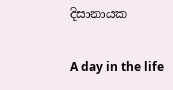දිසානායක

A day in the life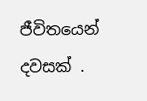ජීවිතයෙන් දවසක් .